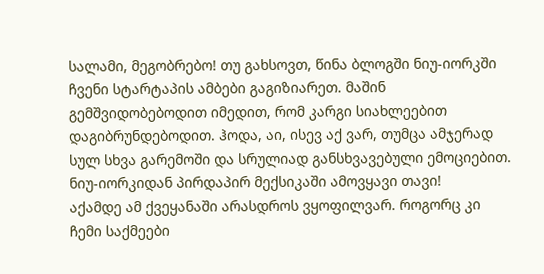სალამი, მეგობრებო! თუ გახსოვთ, წინა ბლოგში ნიუ-იორკში ჩვენი სტარტაპის ამბები გაგიზიარეთ. მაშინ გემშვიდობებოდით იმედით, რომ კარგი სიახლეებით დაგიბრუნდებოდით. ჰოდა, აი, ისევ აქ ვარ, თუმცა ამჯერად სულ სხვა გარემოში და სრულიად განსხვავებული ემოციებით.
ნიუ-იორკიდან პირდაპირ მექსიკაში ამოვყავი თავი!
აქამდე ამ ქვეყანაში არასდროს ვყოფილვარ. როგორც კი ჩემი საქმეები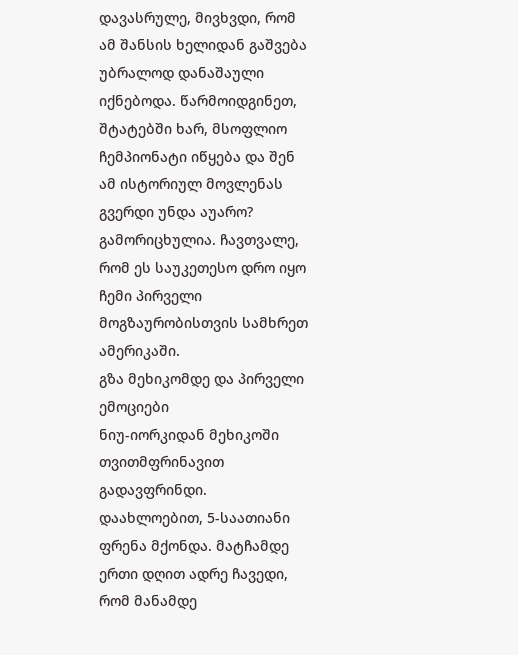დავასრულე, მივხვდი, რომ ამ შანსის ხელიდან გაშვება უბრალოდ დანაშაული იქნებოდა. წარმოიდგინეთ, შტატებში ხარ, მსოფლიო ჩემპიონატი იწყება და შენ ამ ისტორიულ მოვლენას გვერდი უნდა აუარო? გამორიცხულია. ჩავთვალე, რომ ეს საუკეთესო დრო იყო ჩემი პირველი მოგზაურობისთვის სამხრეთ ამერიკაში.
გზა მეხიკომდე და პირველი ემოციები
ნიუ-იორკიდან მეხიკოში თვითმფრინავით გადავფრინდი. დაახლოებით, 5-საათიანი ფრენა მქონდა. მატჩამდე ერთი დღით ადრე ჩავედი, რომ მანამდე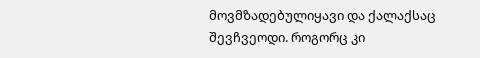მოვმზადებულიყავი და ქალაქსაც შევჩვეოდი. როგორც კი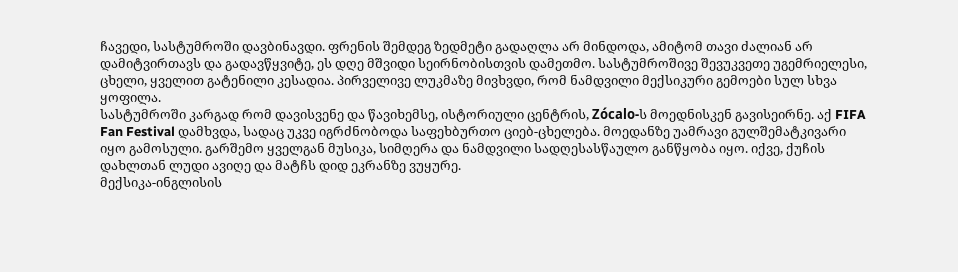ჩავედი, სასტუმროში დავბინავდი. ფრენის შემდეგ ზედმეტი გადაღლა არ მინდოდა, ამიტომ თავი ძალიან არ დამიტვირთავს და გადავწყვიტე, ეს დღე მშვიდი სეირნობისთვის დამეთმო. სასტუმროშივე შევუკვეთე უგემრიელესი, ცხელი, ყველით გატენილი კესადია. პირველივე ლუკმაზე მივხვდი, რომ ნამდვილი მექსიკური გემოები სულ სხვა ყოფილა.
სასტუმროში კარგად რომ დავისვენე და წავიხემსე, ისტორიული ცენტრის, Zócalo-ს მოედნისკენ გავისეირნე. აქ FIFA Fan Festival დამხვდა, სადაც უკვე იგრძნობოდა საფეხბურთო ციებ-ცხელება. მოედანზე უამრავი გულშემატკივარი იყო გამოსული. გარშემო ყველგან მუსიკა, სიმღერა და ნამდვილი სადღესასწაულო განწყობა იყო. იქვე, ქუჩის დახლთან ლუდი ავიღე და მატჩს დიდ ეკრანზე ვუყურე.
მექსიკა-ინგლისის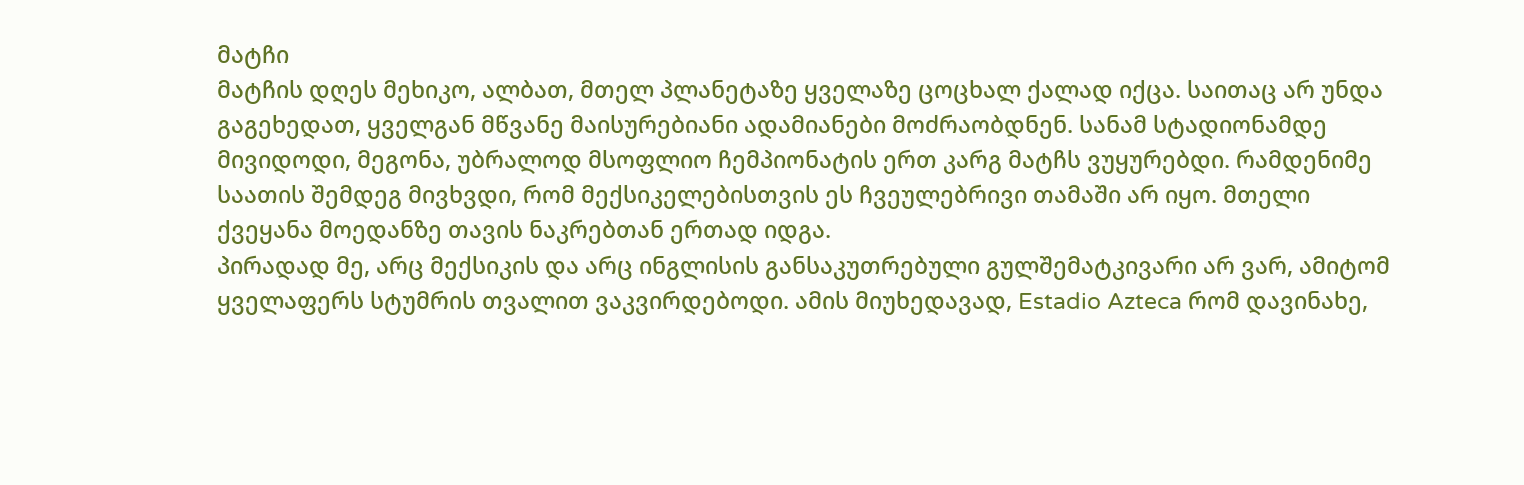მატჩი
მატჩის დღეს მეხიკო, ალბათ, მთელ პლანეტაზე ყველაზე ცოცხალ ქალად იქცა. საითაც არ უნდა გაგეხედათ, ყველგან მწვანე მაისურებიანი ადამიანები მოძრაობდნენ. სანამ სტადიონამდე მივიდოდი, მეგონა, უბრალოდ მსოფლიო ჩემპიონატის ერთ კარგ მატჩს ვუყურებდი. რამდენიმე საათის შემდეგ მივხვდი, რომ მექსიკელებისთვის ეს ჩვეულებრივი თამაში არ იყო. მთელი ქვეყანა მოედანზე თავის ნაკრებთან ერთად იდგა.
პირადად მე, არც მექსიკის და არც ინგლისის განსაკუთრებული გულშემატკივარი არ ვარ, ამიტომ ყველაფერს სტუმრის თვალით ვაკვირდებოდი. ამის მიუხედავად, Estadio Azteca რომ დავინახე,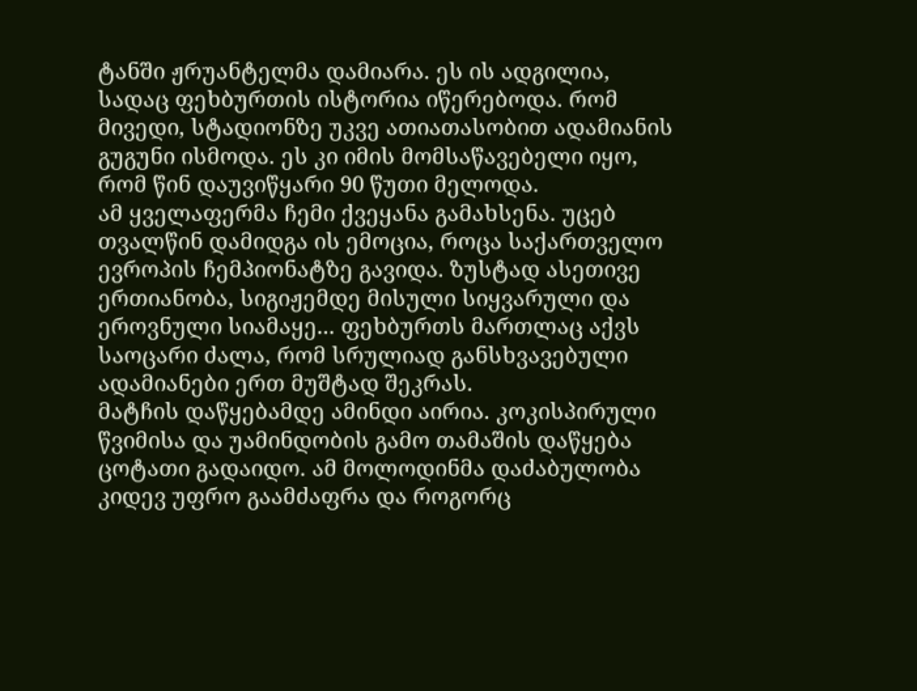ტანში ჟრუანტელმა დამიარა. ეს ის ადგილია, სადაც ფეხბურთის ისტორია იწერებოდა. რომ მივედი, სტადიონზე უკვე ათიათასობით ადამიანის გუგუნი ისმოდა. ეს კი იმის მომსაწავებელი იყო, რომ წინ დაუვიწყარი 90 წუთი მელოდა.
ამ ყველაფერმა ჩემი ქვეყანა გამახსენა. უცებ თვალწინ დამიდგა ის ემოცია, როცა საქართველო ევროპის ჩემპიონატზე გავიდა. ზუსტად ასეთივე ერთიანობა, სიგიჟემდე მისული სიყვარული და ეროვნული სიამაყე... ფეხბურთს მართლაც აქვს საოცარი ძალა, რომ სრულიად განსხვავებული ადამიანები ერთ მუშტად შეკრას.
მატჩის დაწყებამდე ამინდი აირია. კოკისპირული წვიმისა და უამინდობის გამო თამაშის დაწყება ცოტათი გადაიდო. ამ მოლოდინმა დაძაბულობა კიდევ უფრო გაამძაფრა და როგორც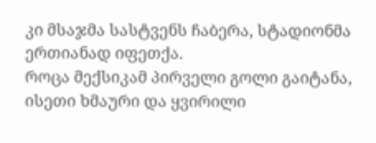კი მსაჯმა სასტვენს ჩაბერა, სტადიონმა ერთიანად იფეთქა.
როცა მექსიკამ პირველი გოლი გაიტანა, ისეთი ხმაური და ყვირილი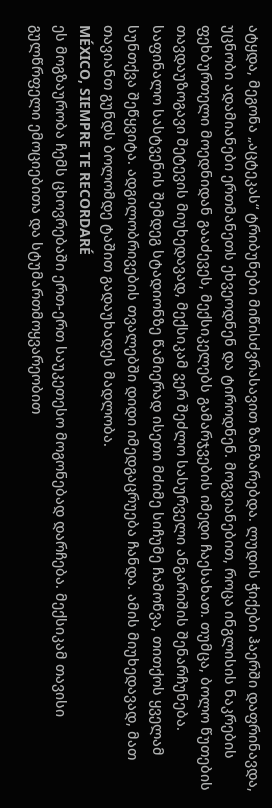ატყდა, მეგონა „აცტეკას“ ტრიბუნები მიწისძვრასავით ზანზარებდა. ლუდის ჭიქები ჰაერში დაფრინავდა, უცნობი ადამიანები ერთმანეთს ეხვეოდნენ და ტიროდნენ. მოგვიანებით, როცა ინგლისის ნაკრების ფეხბურთელი მოედნიდან გააძევეს, მექსიკელებს გამარჯვების იმედი ჩაესახათ. თუმცა, ბოლო წუთების თავდაუზოგავი შეტევის მიუხედავად, მექსიკამ ვერ შეძლო სასურველი ანგარიშის შენარჩუნება. საფინალო სასტვენის შემდეგ სტადიონზე წამიერად ისეთი მძიმე სიჩუმე ჩამოწვა, თითქოს ყველამ სუნთქვა შეწყვიტა. ადგილობრივების თვალებში დიდი იმედგაცრუება ჩანდა. ამის მიუხედავად, მათ თავიანთ გუნდს ბოლომდე ტაშით გადაუხადეს მადლობა.
MÉXICO, SIEMPRE TE RECORDARÉ
ეს მოგზაურობა ჩემს ცხოვრებაში ერთ-ერთ საუკეთესო მოგონებად დარჩება. მექსიკამ თავისი გულწრფელი ემოციებითა და სტუმართმოყვარეობით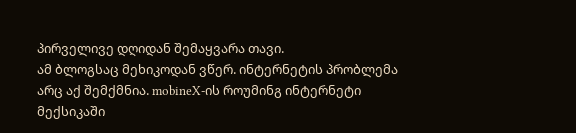პირველივე დღიდან შემაყვარა თავი.
ამ ბლოგსაც მეხიკოდან ვწერ. ინტერნეტის პრობლემა არც აქ შემქმნია. mobineX-ის როუმინგ ინტერნეტი მექსიკაში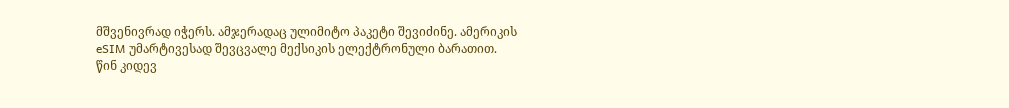მშვენივრად იჭერს. ამჯერადაც ულიმიტო პაკეტი შევიძინე. ამერიკის eSIM უმარტივესად შევცვალე მექსიკის ელექტრონული ბარათით.
წინ კიდევ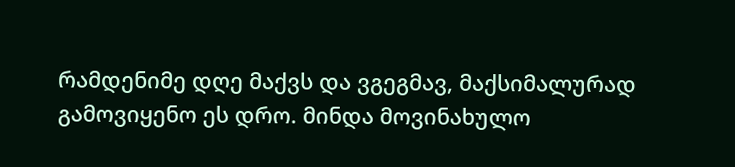რამდენიმე დღე მაქვს და ვგეგმავ, მაქსიმალურად გამოვიყენო ეს დრო. მინდა მოვინახულო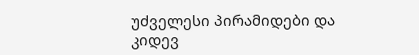უძველესი პირამიდები და კიდევ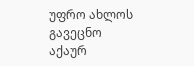უფრო ახლოს გავეცნო აქაურ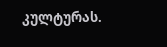კულტურას.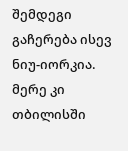შემდეგი გაჩერება ისევ ნიუ-იორკია. მერე კი თბილისში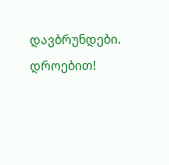დავბრუნდები.
დროებით!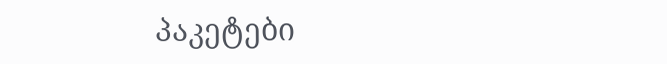პაკეტები